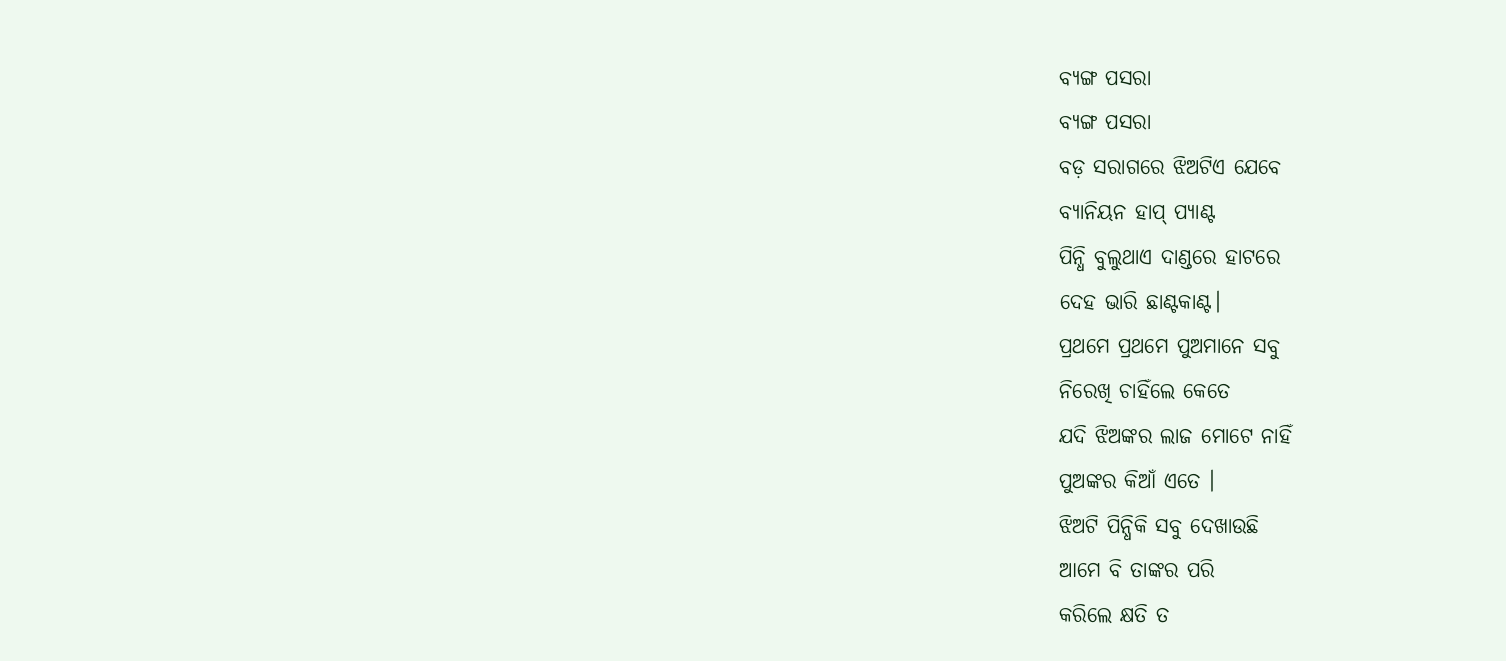ବ୍ଯଙ୍ଗ ପସରା
ବ୍ଯଙ୍ଗ ପସରା
ବଡ଼ ସରାଗରେ ଝିଅଟିଏ ଯେବେ
ବ୍ଯାନିୟନ ହାପ୍ ପ୍ଯାଣ୍ଟ
ପିନ୍ଧି ବୁଲୁଥାଏ ଦାଣ୍ଡରେ ହାଟରେ
ଦେହ ଭାରି ଛାଣ୍ଟକାଣ୍ଟ।
ପ୍ରଥମେ ପ୍ରଥମେ ପୁଅମାନେ ସବୁ
ନିରେଖି ଚାହିଁଲେ କେତେ
ଯଦି ଝିଅଙ୍କର ଲାଜ ମୋଟେ ନାହିଁ
ପୁଅଙ୍କର କିଆଁ ଏତେ ।
ଝିଅଟି ପିନ୍ଧିକି ସବୁ ଦେଖାଉଛି
ଆମେ ବି ତାଙ୍କର ପରି
କରିଲେ କ୍ଷତି ତ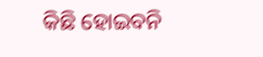କିଛି ହୋଇବନି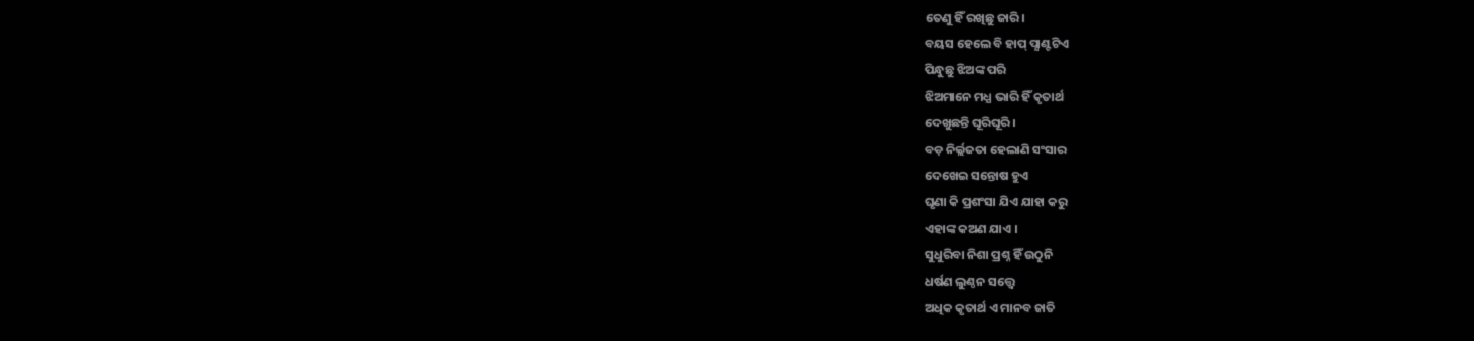ତେଣୁ ହିଁ ରଖିଛୁ ଜାରି।
ବୟସ ହେଲେ ବି ହାପ୍ ପ୍ଯାଣ୍ଟଟିଏ
ପିନ୍ଧୁଛୁ ଝିଅଙ୍କ ପରି
ଝିଅମାନେ ମଧ୍ଯ ଭାରି ହିଁ କୃତାର୍ଥ
ଦେଖୁଛନ୍ତି ଘୂରିଘୂରି।
ବଡ଼ ନିର୍ଲ୍ଲଜତା ହେଲାଣି ସଂସାର
ଦେଖେଇ ସନ୍ତୋଷ ହୁଏ
ଘୃଣା କି ପ୍ରଶଂସା ଯିଏ ଯାହା କରୁ
ଏହାଙ୍କ କଅଣ ଯାଏ ।
ସୁଧୁରିବା ନିଶା ପ୍ରଶ୍ନ ହିଁ ଉଠୁନି
ଧର୍ଷଣ ଲୁଣ୍ଠନ ସତ୍ତ୍ବେ
ଅଧିକ କୃତାର୍ଥ ଏ ମାନବ ଜାତି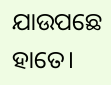ଯାଉପଛେ ହାତେ।